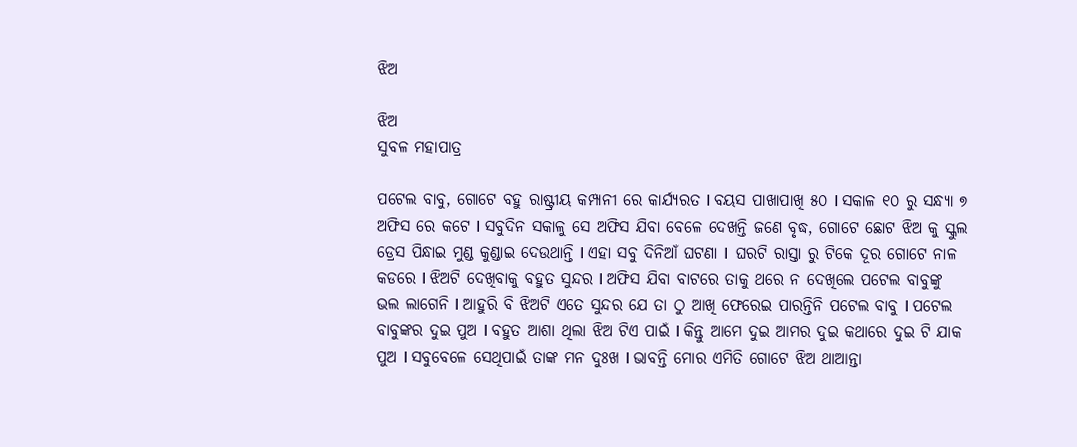ଝିଅ

ଝିଅ
ସୁବଳ ମହାପାତ୍ର

ପଟେଲ ବାବୁ, ଗୋଟେ ବହୁ ରାଷ୍ଟ୍ରୀୟ କମ୍ପାନୀ ରେ କାର୍ଯ୍ୟରତ I ବୟସ ପାଖାପାଖି ୫୦ I ସକାଳ ୧୦ ରୁ ସନ୍ଧ୍ୟା ୭ ଅଫିସ ରେ କଟେ I ସବୁଦିନ ସକାଳୁ ସେ ଅଫିସ ଯିବା ବେଳେ ଦେଖନ୍ତି ଜଣେ ବୃଦ୍ଧ, ଗୋଟେ ଛୋଟ ଝିଅ କୁ ସ୍କୁଲ ଡ୍ରେସ ପିନ୍ଧାଇ ମୁଣ୍ଡ କୁଣ୍ଡାଇ ଦେଉଥାନ୍ତି I ଏହା ସବୁ ଦିନିଆଁ ଘଟଣା I  ଘରଟି ରାସ୍ତା ରୁ ଟିକେ ଦୂର ଗୋଟେ ନାଳ କଡରେ I ଝିଅଟି ଦେଖିବାକୁ ବହୁତ ସୁନ୍ଦର I ଅଫିସ ଯିବା ବାଟରେ ତାକୁ ଥରେ ନ ଦେଖିଲେ ପଟେଲ ବାବୁଙ୍କୁ ଭଲ ଲାଗେନି I ଆହୁରି ବି ଝିଅଟି ଏତେ ସୁନ୍ଦର ଯେ ତା ଠୁ ଆଖି ଫେରେଇ ପାରନ୍ତିନି ପଟେଲ ବାବୁ I ପଟେଲ ବାବୁଙ୍କର ଦୁଇ ପୁଅ I ବହୁତ ଆଶା ଥିଲା ଝିଅ ଟିଏ ପାଇଁ I କିନ୍ତୁ ଆମେ ଦୁଇ ଆମର ଦୁଇ କଥାରେ ଦୁଇ ଟି ଯାକ ପୁଅ I ସବୁବେଳେ ସେଥିପାଇଁ ତାଙ୍କ ମନ ଦୁଃଖ I ଭାବନ୍ତି ମୋର ଏମିତି ଗୋଟେ ଝିଅ ଥାଆନ୍ତା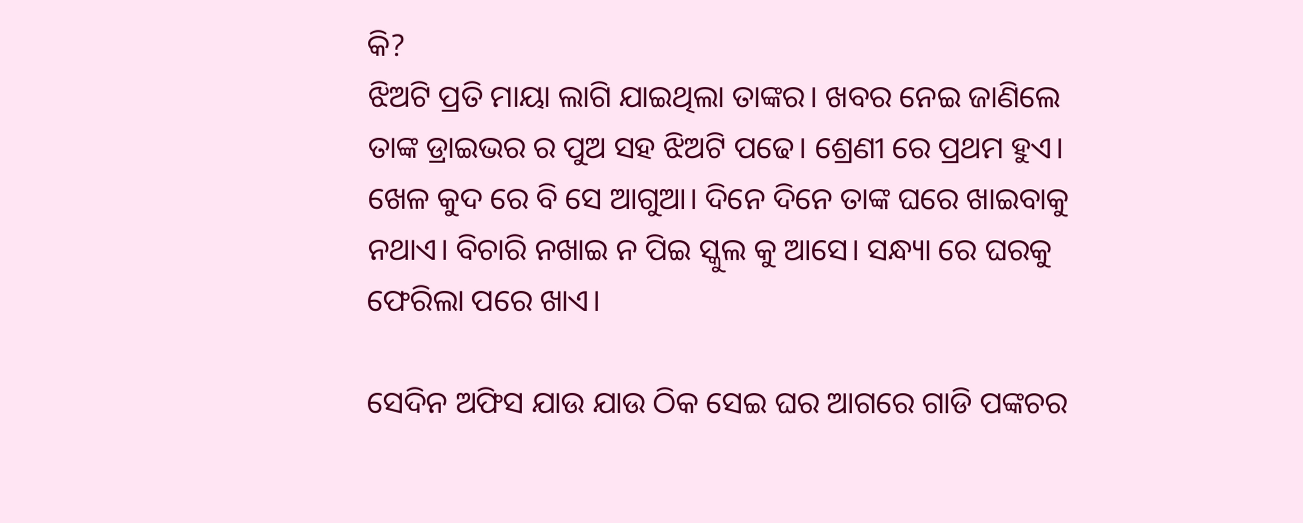କି?
ଝିଅଟି ପ୍ରତି ମାୟା ଲାଗି ଯାଇଥିଲା ତାଙ୍କର। ଖବର ନେଇ ଜାଣିଲେ ତାଙ୍କ ଡ୍ରାଇଭର ର ପୁଅ ସହ ଝିଅଟି ପଢେ। ଶ୍ରେଣୀ ରେ ପ୍ରଥମ ହୁଏ। ଖେଳ କୁଦ ରେ ବି ସେ ଆଗୁଆ। ଦିନେ ଦିନେ ତାଙ୍କ ଘରେ ଖାଇବାକୁ ନଥାଏ। ବିଚାରି ନଖାଇ ନ ପିଇ ସ୍କୁଲ କୁ ଆସେ। ସନ୍ଧ୍ୟା ରେ ଘରକୁ ଫେରିଲା ପରେ ଖାଏ।

ସେଦିନ ଅଫିସ ଯାଉ ଯାଉ ଠିକ ସେଇ ଘର ଆଗରେ ଗାଡି ପଙ୍କଚର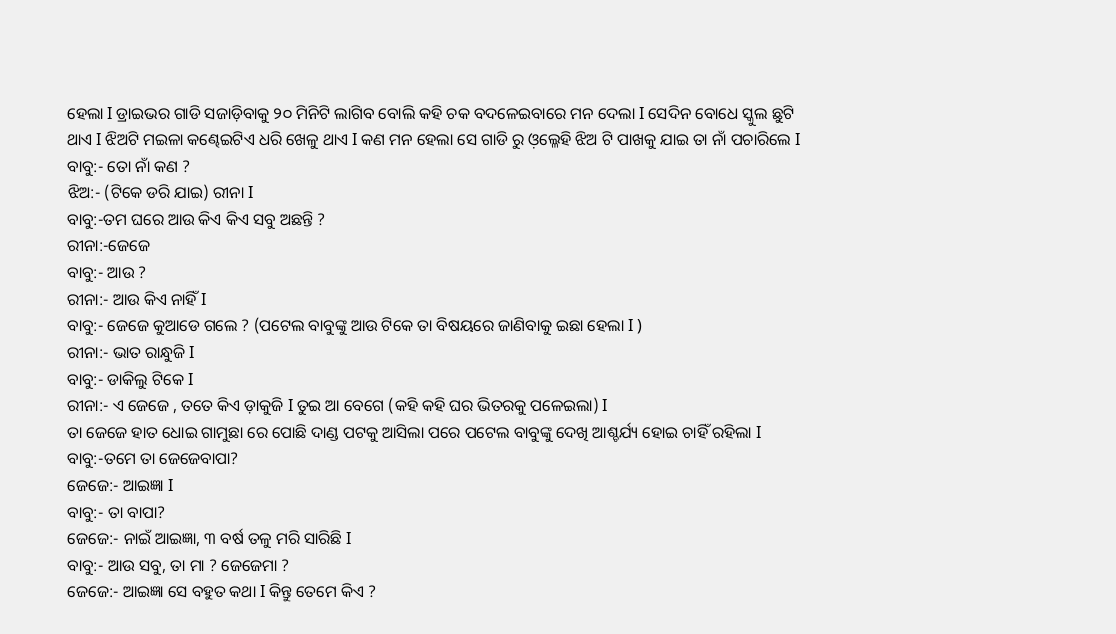ହେଲା I ଡ୍ରାଇଭର ଗାଡି ସଜାଡ଼ିବାକୁ ୨୦ ମିନିଟି ଲାଗିବ ବୋଲି କହି ଚକ ବଦଳେଇବାରେ ମନ ଦେଲା I ସେଦିନ ବୋଧେ ସ୍କୁଲ ଛୁଟି ଥାଏ I ଝିଅଟି ମଇଳା କଣ୍ଢେଇଟିଏ ଧରି ଖେଳୁ ଥାଏ I କଣ ମନ ହେଲା ସେ ଗାଡି ରୁ ଓ଼ଲ୍ଳେହି ଝିଅ ଟି ପାଖକୁ ଯାଇ ତା ନାଁ ପଚାରିଲେ I
ବାବୁ:- ତୋ ନାଁ କଣ ?
ଝିଅ:- (ଟିକେ ଡରି ଯାଇ) ରୀନା I
ବାବୁ:-ତମ ଘରେ ଆଉ କିଏ କିଏ ସବୁ ଅଛନ୍ତି ?
ରୀନା:-ଜେଜେ
ବାବୁ:- ଆଉ ?
ରୀନା:- ଆଉ କିଏ ନାହିଁ I
ବାବୁ:- ଜେଜେ କୁଆଡେ ଗଲେ ? (ପଟେଲ ବାବୁଙ୍କୁ ଆଉ ଟିକେ ତା ବିଷୟରେ ଜାଣିବାକୁ ଇଛା ହେଲା I )
ରୀନା:- ଭାତ ରାନ୍ଧୁଜି I
ବାବୁ:- ଡାକିଲୁ ଟିକେ I
ରୀନା:- ଏ ଜେଜେ , ତତେ କିଏ ଡ଼ାକୁଜି I ତୁଇ ଆ ବେଗେ (କହି କହି ଘର ଭିତରକୁ ପଳେଇଲା) I
ତା ଜେଜେ ହାତ ଧୋଇ ଗାମୁଛା ରେ ପୋଛି ଦାଣ୍ଡ ପଟକୁ ଆସିଲା ପରେ ପଟେଲ ବାବୁଙ୍କୁ ଦେଖି ଆଶ୍ଚର୍ଯ୍ୟ ହୋଇ ଚାହିଁ ରହିଲା I
ବାବୁ:-ତମେ ତା ଜେଜେବାପା?
ଜେଜେ:- ଆଇଜ୍ଞା I
ବାବୁ:- ତା ବାପା?
ଜେଜେ:- ନାଇଁ ଆଇଜ୍ଞା, ୩ ବର୍ଷ ତଳୁ ମରି ସାରିଛି I
ବାବୁ:- ଆଉ ସବୁ, ତା ମା ? ଜେଜେମା ?
ଜେଜେ:- ଆଇଜ୍ଞା ସେ ବହୁତ କଥା I କିନ୍ତୁ ତେମେ କିଏ ?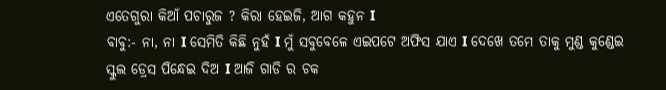ଏତେଗୁରା କିଆଁ ପଚାରୁଜ ? କିରା ହେଇଜି, ଆଗ କହୁନ I
ବାବୁ:- ନା, ନା I ସେମିତି କିଛି ନୁହଁ I ମୁଁ ସବୁବେଳେ ଏଇପଟେ ଅଫିସ ଯାଏ I ଦେଖେ ତମେ ତାକୁ ମୁଣ୍ଡ କୁଣ୍ଡେଇ ସ୍କୁଲ ଡ୍ରେସ ପିନ୍ଧେଇ ଦିଅ I ଆଜି ଗାଡି ର ଚକ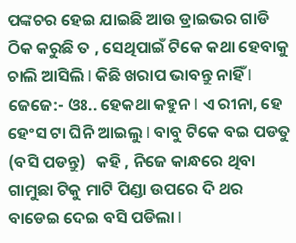ପଙ୍କଚର ହେଇ ଯାଇଛି ଆଉ ଡ୍ରାଇଭର ଗାଡି ଠିକ କରୁଛି ତ , ସେଥିପାଇଁ ଟିକେ କଥା ହେବାକୁ ଚାଲି ଆସିଲି I କିଛି ଖରାପ ଭାବନ୍ତୁ ନାହିଁ I
ଜେଜେ:- ଓଃ.. ହେକଥା କହୁନ I ଏ ରୀନା, ହେ ହେଂସ ଟା ଘିନି ଆଇଲୁ I ବାବୁ ଟିକେ ବଇ ପଡତୁ (ବସି ପଡନ୍ତୁ)   କହି , ନିଜେ କାନ୍ଧରେ ଥିବା ଗାମୁଛା ଟିକୁ ମାଟି ପିଣ୍ଡା ଉପରେ ଦି ଥର ବାଡେଇ ଦେଇ ବସି ପଡିଲା I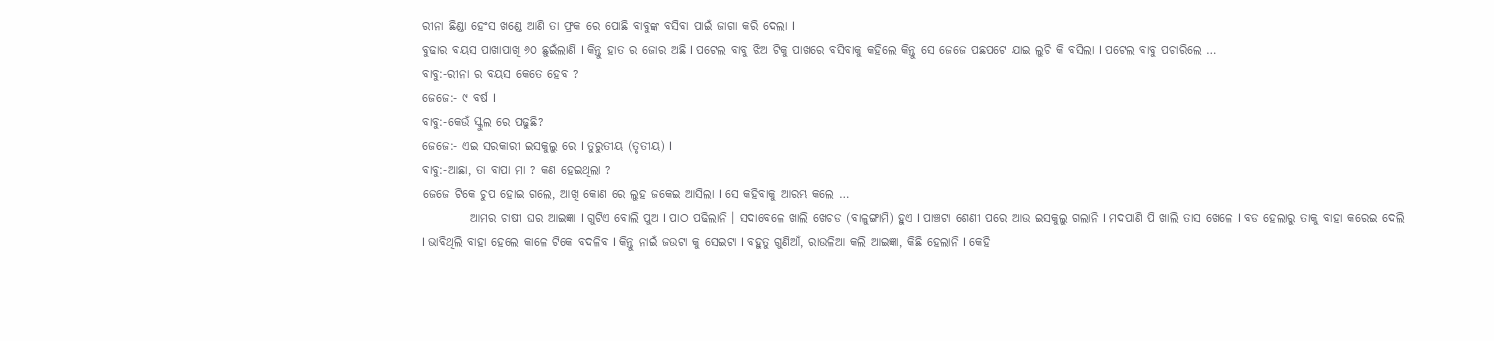ରୀନା ଛିଣ୍ଡା ହେଂସ ଖଣ୍ଡେ ଆଣି ତା ଫ୍ରକ ରେ ପୋଛି ବାବୁଙ୍କ ବସିବା ପାଇଁ ଜାଗା କରି ଦେଲା I
ବୁଢାର ବୟସ ପାଖାପାଖି ୬୦ ଛୁଇଁଲାଣି I କିନ୍ତୁ ହାତ ର ଜୋର ଅଛି I ପଟେଲ ବାବୁ ଝିଅ ଟିକୁ ପାଖରେ ବସିବାକୁ କହିଲେ କିନ୍ତୁ ସେ ଜେଜେ ପଛପଟେ ଯାଇ ଲୁଚି କି ବସିଲା I ପଟେଲ ବାବୁ ପଚାରିଲେ …
ବାବୁ:-ରୀନା ର ବୟସ କେତେ ହେବ ?
ଜେଜେ:- ୯ ବର୍ଷ I
ବାବୁ:-କେଉଁ ସ୍କୁଲ ରେ ପଢୁଛି?
ଜେଜେ:- ଏଇ ସରକାରୀ ଇସକୁଲୁ ରେ I ତୁରୁତୀୟ (ତୃତୀୟ) I
ବାବୁ:-ଆଛା, ତା ବାପା ମା ? କଣ ହେଇଥିଲା ?
ଜେଜେ ଟିକେ ଚୁପ ହୋଇ ଗଲେ, ଆଖି କୋଣ ରେ ଲୁହ ଜକେଇ ଆସିଲା I ସେ କହିବାକୁ ଆରମ୍ଭ କଲେ …
          ଆମର ଚାଷୀ ଘର ଆଇଜ୍ଞା I ଗୁଟିଏ ବୋଲି ପୁଅ I ପାଠ ପଢିଲାନି । ସଦାବେଳେ ଖାଲି ଖେଚଡ (ବାଳୁଙ୍ଗାମି) ହୁଏ I ପାଞ୍ଚଟା ଶେଣୀ ପରେ ଆଉ ଇସକୁଲୁ ଗଲାନି I ମଦପାଣି ପି ଖାଲି ତାସ ଖେଳେ I ବଡ ହେଲାରୁ ତାକୁ ବାହା କରେଇ ଦେଲି I ଭାବିଥିଲି ବାହା ହେଲେ କାଳେ ଟିକେ ବଦଳିବ I କିନ୍ତୁ ନାଇଁ ଜଉଟା କୁ ସେଇଟା I ବହୁତୁ ଗୁଣିଆଁ, ରାଉଳିଆ କଲି ଆଇଜ୍ଞା, କିଛି ହେଲାନି I କେହି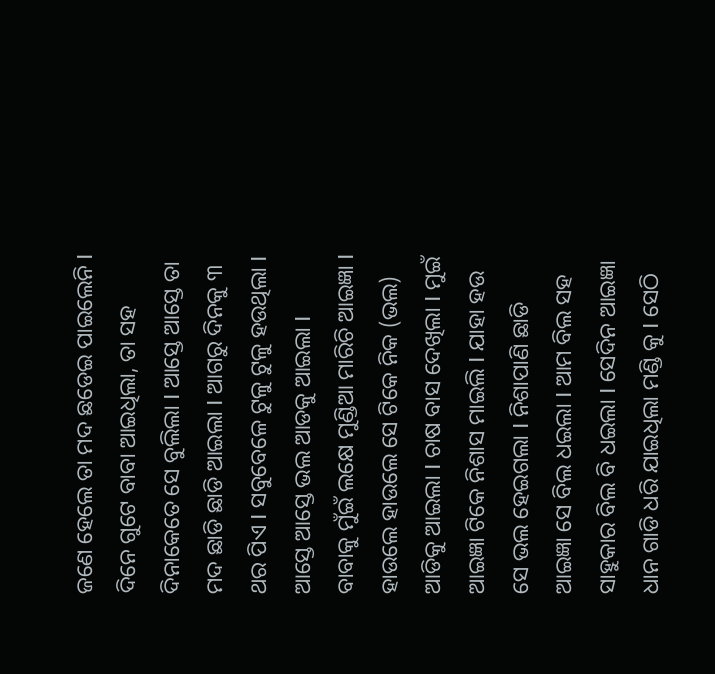ଜଣେ ହେଲେ ତା ମଦ ଛଡେଇ ପାଇଲେନି I ଦିନେ ଗୁଟେ ବାବା ଆଇଧିଲା, ତା ସହ ଦିନାକେତେ ସେ ବୁଲିଲା I ଆସ୍ତେ ଆସ୍ତେ ତା ମଦ ଛାଡି ଛାଡି ଆଇଲା I ଆଗରୁ ଦିନକୁ ୩ ଥର ପିଏ I ସବୁବେଳେ ଟୁଳୁ ଟୁଳୁ ହଉଥିଲା I ଆସ୍ତେ ଆସ୍ତେ ଭଲ ଆଡକୁ ଆଇଲା I ବାବାକୁ ମୁଁଇଁ ଲକ୍ଷେ ମୁଣ୍ଡିଆ ମାରିଚି ଆଇଜ୍ଞା I ହାଉଲେ ହାଉଲେ ସେ ଟିକେ ନିକ (ଭଲ) ଆଡିକୁ ଆଇଲା I ଚାଷ ବାସ ଦେଖିଲା I ମୁଇଁ ଆଇଜ୍ଞା ଟିକେ ନିଶାସ ମାଇଲି I ଯାହା ହଉ ସେ ଭଲ ହେଇଗଲା I ନିଶାପାଣି ଛାଡି ଆଇଜ୍ଞା ସେ ବିଲ ଧଇଲା I ଆମ ବିଲ ସହ ସାହୁକାର ବିଲ ବି ଧଇଲା I ସେଦିନ ଆଇଜ୍ଞା ଧାନ ଗାଡି ଧରି ଯାଇଧିଲା ମଣ୍ଡି କୁ I ସେଠି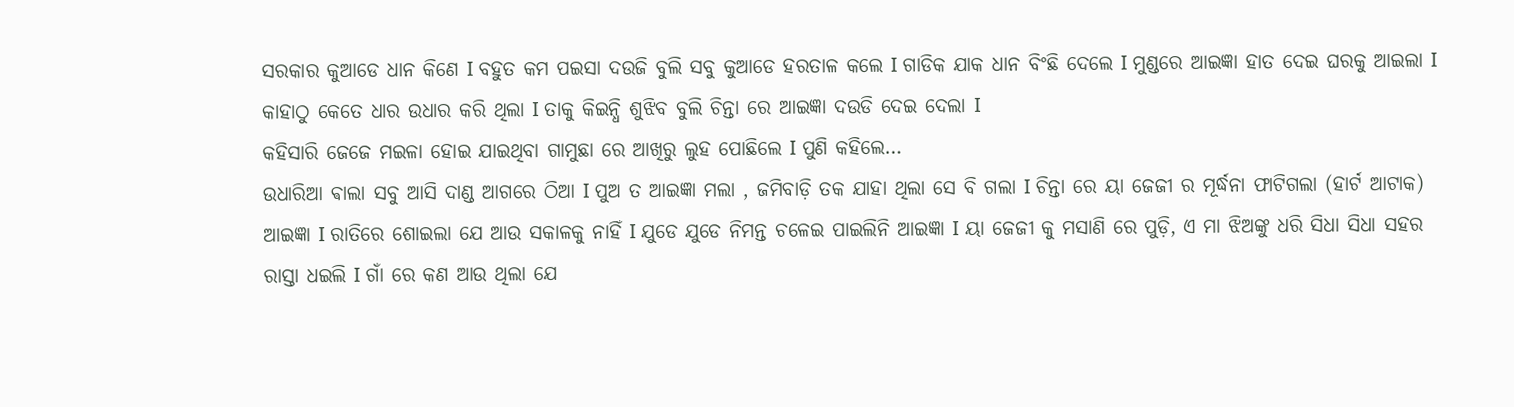ସରକାର କୁଆଡେ ଧାନ କିଣେ I ବହୁତ କମ ପଇସା ଦଉଜି ବୁଲି ସବୁ କୁଆଡେ ହରତାଳ କଲେ I ଗାଡିକ ଯାକ ଧାନ ବିଂଛି ଦେଲେ I ମୁଣ୍ଡରେ ଆଇଜ୍ଞା ହାତ ଦେଇ ଘରକୁ ଆଇଲା I କାହାଠୁ କେତେ ଧାର ଉଧାର କରି ଥିଲା I ତାକୁ କିଇନ୍ଧି ଶୁଝିବ ବୁଲି ଚିନ୍ତା ରେ ଆଇଜ୍ଞା ଦଉଡି ଦେଇ ଦେଲା I
କହିସାରି ଜେଜେ ମଇଳା ହୋଇ ଯାଇଥିବା ଗାମୁଛା ରେ ଆଖିରୁ ଲୁହ ପୋଛିଲେ I ପୁଣି କହିଲେ…
ଉଧାରିଆ ଵାଲା ସବୁ ଆସି ଦାଣ୍ଡ ଆଗରେ ଠିଆ I ପୁଅ ତ ଆଇଜ୍ଞା ମଲା , ଜମିବାଡ଼ି ତକ ଯାହା ଥିଲା ସେ ବି ଗଲା I ଚିନ୍ତା ରେ ୟା ଜେଜୀ ର ମୂର୍ଦ୍ଧନା ଫାଟିଗଲା (ହାର୍ଟ ଆଟାକ) ଆଇଜ୍ଞା I ରାତିରେ ଶୋଇଲା ଯେ ଆଉ ସକାଳକୁ ନାହିଁ I ଯୁଡେ ଯୁଡେ ନିମନ୍ତ ଚଳେଇ ପାଇଲିନି ଆଇଜ୍ଞା I ୟା ଜେଜୀ କୁ ମସାଣି ରେ ପୁଡ଼ି, ଏ ମା ଝିଅଙ୍କୁ ଧରି ସିଧା ସିଧା ସହର ରାସ୍ତା ଧଇଲି I ଗାଁ ରେ କଣ ଆଉ ଥିଲା ଯେ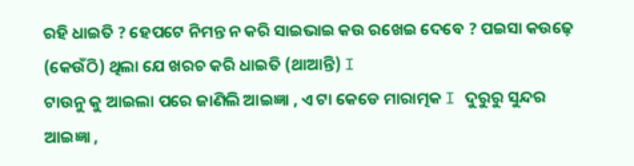ରହି ଧାଇତି ? ହେପଟେ ନିମନ୍ତ ନ କରି ସାଇଭାଇ କଉ ରଖେଇ ଦେବେ ? ପଇସା କଉଢ଼େ (କେଉଁଠି) ଥିଲା ଯେ ଖରଚ କରି ଧାଇତି (ଥାଆନ୍ତି) I
ଟାଉନୁ କୁ ଆଇଲା ପରେ ଜାଣିଲି ଆଇଜ୍ଞା , ଏ ଟା କେଡେ ମାରାତ୍ମକ I ଦୁରୁରୁ ସୁନ୍ଦର ଆଇଜ୍ଞା ,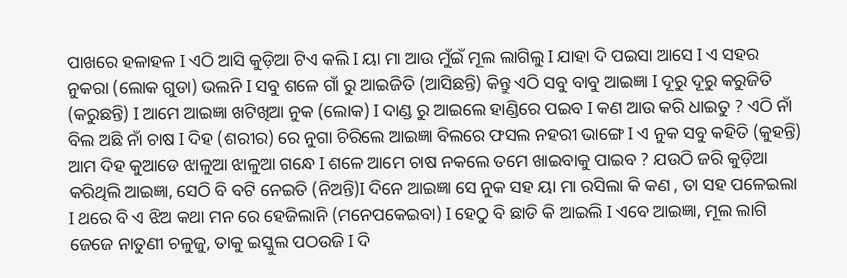ପାଖରେ ହଳାହଳ I ଏଠି ଆସି କୁଡ଼ିଆ ଟିଏ କଲି I ୟା ମା ଆଉ ମୁଁଇଁ ମୂଲ ଲାଗିଲୁ I ଯାହା ଦି ପଇସା ଆସେ I ଏ ସହର ନୁକରା (ଲୋକ ଗୁଡା) ଭଲନି I ସବୁ ଶଳେ ଗାଁ ରୁ ଆଇଜିତି (ଆସିଛନ୍ତି) କିନ୍ତୁ ଏଠି ସବୁ ବାବୁ ଆଇଜ୍ଞା I ଦୂରୁ ଦୂରୁ କରୁଜିତି (କରୁଛନ୍ତି) I ଆମେ ଆଇଜ୍ଞା ଖଟିଖିଆ ନୁକ (ଲୋକ) I ଦାଣ୍ଡ ରୁ ଆଇଲେ ହାଣ୍ଡିରେ ପଇବ I କଣ ଆଉ କରି ଧାଇତୁ ? ଏଠି ନାଁ ବିଲ ଅଛି ନାଁ ଚାଷ I ଦିହ (ଶରୀର) ରେ ନୁଗା ଚିରିଲେ ଆଇଜ୍ଞା ବିଲରେ ଫସଲ ନହରୀ ଭାଙ୍ଗେ I ଏ ନୁକ ସବୁ କହିତି (କୁହନ୍ତି) ଆମ ଦିହ କୁଆଡେ ଝାଳୁଆ ଝାଳୁଆ ଗନ୍ଧେ I ଶଳେ ଆମେ ଚାଷ ନକଲେ ତମେ ଖାଇବାକୁ ପାଇବ ? ଯଉଠି ଜରି କୁଡ଼ିଆ କରିଥିଲି ଆଇଜ୍ଞା, ସେଠି ବି ବଟି ନେଇତି (ନିଅନ୍ତି)I ଦିନେ ଆଇଜ୍ଞା ସେ ନୁକ ସହ ୟା ମା ରସିଲା କି କଣ , ତା ସହ ପଳେଇଲା I ଥରେ ବି ଏ ଝିଅ କଥା ମନ ରେ ହେଜିଲାନି (ମନେପକେଇବା) I ହେଠୁ ବି ଛାଡି କି ଆଇଲି I ଏବେ ଆଇଜ୍ଞା, ମୂଲ ଲାଗି ଜେଜେ ନାତୁଣୀ ଚଳୁଜୁ, ତାକୁ ଇସ୍କୁଲ ପଠଉଜି I ଦି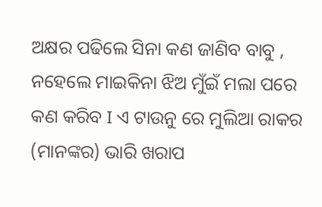ଅକ୍ଷର ପଢିଲେ ସିନା କଣ ଜାଣିବ ବାବୁ , ନହେଲେ ମାଇକିନା ଝିଅ ମୁଁଇଁ ମଲା ପରେ କଣ କରିବ I ଏ ଟାଉନୁ ରେ ମୁଲିଆ ରାକର (ମାନଙ୍କର) ଭାରି ଖରାପ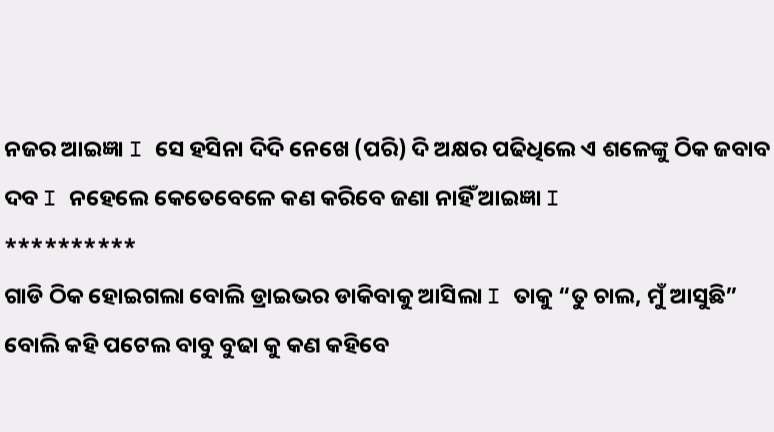ନଜର ଆଇଜ୍ଞା I ସେ ହସିନା ଦିଦି ନେଖେ (ପରି) ଦି ଅକ୍ଷର ପଢିଧିଲେ ଏ ଶଳେଙ୍କୁ ଠିକ ଜବାବ ଦବ I ନହେଲେ କେତେବେଳେ କଣ କରିବେ ଜଣା ନାହିଁ ଆଇଜ୍ଞା I
**********
ଗାଡି ଠିକ ହୋଇଗଲା ବୋଲି ଡ୍ରାଇଭର ଡାକିବାକୁ ଆସିଲା I ତାକୁ “ତୁ ଚାଲ, ମୁଁ ଆସୁଛି” ବୋଲି କହି ପଟେଲ ବାବୁ ବୁଢା କୁ କଣ କହିବେ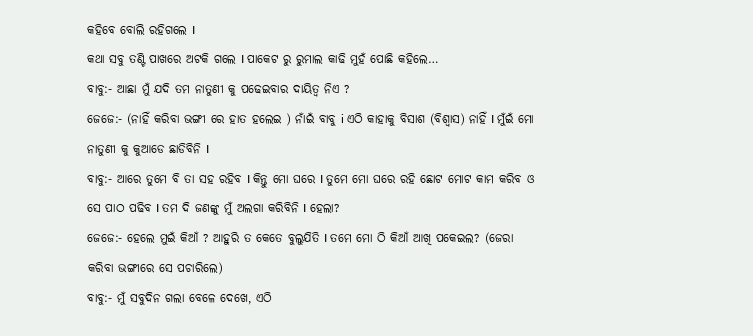କହିବେ ବୋଲି ରହିଗଲେ I
କଥା ସବୁ ତଣ୍ଟି ପାଖରେ ଅଟକି ଗଲେ I ପାକେଟ ରୁ ରୁମାଲ କାଢି ମୁହଁ ପୋଛି କହିଲେ…
ବାବୁ:- ଆଛା ମୁଁ ଯଦି ତମ ନାତୁଣୀ କୁ ପଢେଇବାର ଦାୟିତ୍ୱ ନିଏ ?
ଜେଜେ:- (ନାହିଁ କରିବା ଭଙ୍ଗୀ ରେ ହାତ ହଲେଇ ) ନାଁଇଁ ବାବୁ i ଏଠି କାହାକୁ ବିସାଶ (ବିଶ୍ୱାସ) ନାହିଁ I ମୁଁଇଁ ମୋ ନାତୁଣୀ କୁ କୁଆଡେ ଛାଡିବିନି I
ବାବୁ:- ଆରେ ତୁମେ ବି ତା ସହ ରହିବ I କିନ୍ତୁ ମୋ ଘରେ I ତୁମେ ମୋ ଘରେ ରହି ଛୋଟ ମୋଟ କାମ କରିବ ଓ ସେ ପାଠ ପଢିବ I ତମ ଦି ଜଣଙ୍କୁ ମୁଁ ଅଲଗା କରିବିନି I ହେଲା?
ଜେଜେ:- ହେଲେ ମୁଇଁ କିଆଁ ? ଆହୁରି ତ କେତେ ବୁଲୁଯିତି I ତମେ ମୋ ଠି କିଆଁ ଆଖି ପକେଇଲ? (ଜେରା କରିବା ଭଙ୍ଗୀରେ ସେ ପଚାରିଲେ)
ବାବୁ:- ମୁଁ ସବୁଦିନ ଗଲା ବେଳେ ଦେଖେ, ଏଠି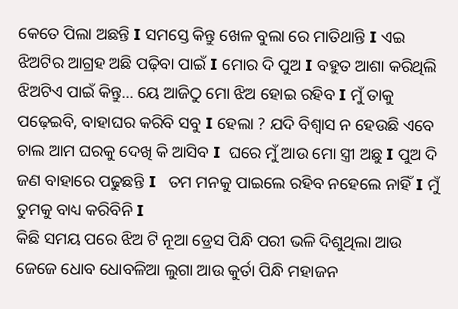କେତେ ପିଲା ଅଛନ୍ତି I ସମସ୍ତେ କିନ୍ତୁ ଖେଳ ବୁଲା ରେ ମାତିଥାନ୍ତି I ଏଇ ଝିଅଟିର ଆଗ୍ରହ ଅଛି ପଢ଼ିବା ପାଇଁ I ମୋର ଦି ପୁଅ I ବହୁତ ଆଶା କରିଥିଲି ଝିଅଟିଏ ପାଇଁ କିନ୍ତୁ… ୟେ ଆଜିଠୁ ମୋ ଝିଅ ହୋଇ ରହିବ I ମୁଁ ତାକୁ ପଢ଼େଇବି, ବାହାଘର କରିବି ସବୁ I ହେଲା ? ଯଦି ବିଶ୍ୱାସ ନ ହେଉଛି ଏବେ ଚାଲ ଆମ ଘରକୁ ଦେଖି କି ଆସିବ I  ଘରେ ମୁଁ ଆଉ ମୋ ସ୍ତ୍ରୀ ଅଛୁ I ପୁଅ ଦି ଜଣ ବାହାରେ ପଢୁଛନ୍ତି I   ତମ ମନକୁ ପାଇଲେ ରହିବ ନହେଲେ ନାହିଁ I ମୁଁ ତୁମକୁ ବାଧ୍ୟ କରିବିନି I
କିଛି ସମୟ ପରେ ଝିଅ ଟି ନୂଆ ଡ୍ରେସ ପିନ୍ଧି ପରୀ ଭଳି ଦିଶୁଥିଲା ଆଉ ଜେଜେ ଧୋବ ଧୋବଳିଆ ଲୁଗା ଆଉ କୁର୍ତା ପିନ୍ଧି ମହାଜନ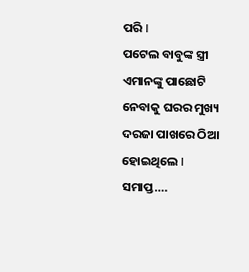ପରି I
ପଟେଲ ବାବୁଙ୍କ ସ୍ତ୍ରୀ ଏମାନଙ୍କୁ ପାଛୋଟି ନେବାକୁ ଘରର ମୁଖ୍ୟ ଦରଜା ପାଖରେ ଠିଆ ହୋଇଥିଲେ I
ସମାପ୍ତ….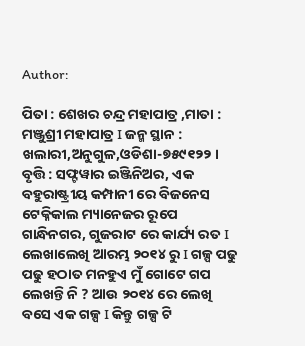Author:

ପିତା : ଶେଖର ଚନ୍ଦ୍ର ମହାପାତ୍ର ,ମାତା : ମଞ୍ଜୁଶ୍ରୀ ମହାପାତ୍ର I ଜନ୍ମ ସ୍ଥାନ : ଖଲାରୀ,ଅନୁଗୁଳ,ଓଡିଶା-୭୫୯୧୨୨ । ବୃତ୍ତି : ସଫ୍ଟୱାର ଇଞ୍ଜିନିଅର, ଏକ ବହୁରାଷ୍ଟ୍ରୀୟ କମ୍ପାନୀ ରେ ବିଜନେସ ଟେକ୍ନିକାଲ ମ୍ୟାନେଜର ରୂପେ ଗାନ୍ଧିନଗର, ଗୁଜରାଟ ରେ କାର୍ଯ୍ୟ ରତ I ଲେଖାଲେଖି ଆରମ୍ଭ ୨୦୧୪ ରୁ I ଗଳ୍ପ ପଢୁ ପଢୁ ହଠାତ ମନହୁଏ ମୁଁ ଗୋଟେ ଗପ ଲେଖନ୍ତି ନି ? ଆଉ ୨୦୧୪ ରେ ଲେଖି ବସେ ଏକ ଗଳ୍ପ I କିନ୍ତୁ ଗଳ୍ପ ଟି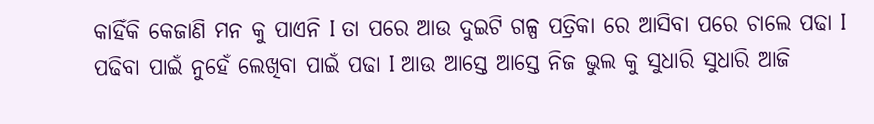କାହିଁକି କେଜାଣି ମନ କୁ ପାଏନି I ତା ପରେ ଆଉ ଦୁଇଟି ଗଳ୍ପ ପତ୍ରିକା ରେ ଆସିବା ପରେ ଚାଲେ ପଢା I ପଢିବା ପାଇଁ ନୁହେଁ ଲେଖିବା ପାଇଁ ପଢା I ଆଉ ଆସ୍ତେ ଆସ୍ତେ ନିଜ ଭୁଲ କୁ ସୁଧାରି ସୁଧାରି ଆଜି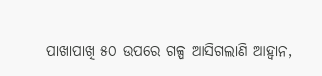ପାଖାପାଖି ୫୦ ଉପରେ ଗଳ୍ପ ଆସିଗଲାଣି ଆହ୍ବାନ,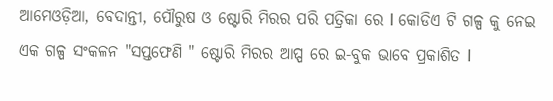ଆମେଓଡ଼ିଆ, ବେଦାନ୍ତୀ, ପୌରୁଷ ଓ ଷ୍ଟୋରି ମିରର ପରି ପତ୍ରିକା ରେ I କୋଡିଏ ଟି ଗଳ୍ପ କୁ ନେଇ ଏକ ଗଳ୍ପ ସଂକଳନ "ସପ୍ତଫେଣି " ଷ୍ଟୋରି ମିରର ଆପ୍ପ ରେ ଇ-ବୁକ ଭାବେ ପ୍ରକାଶିତ I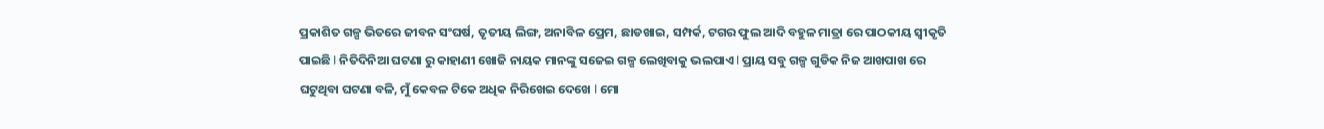ପ୍ରକାଶିତ ଗଳ୍ପ ଭିତରେ ଜୀବନ ସଂଘର୍ଷ, ତୃତୀୟ ଲିଙ୍ଗ, ଅନାବିଳ ପ୍ରେମ, ଛାଡଖାଇ, ସମ୍ପର୍କ, ଟଗର ଫୁଲ ଆଦି ବହୁଳ ମାତ୍ରା ରେ ପାଠକୀୟ ସ୍ୱୀକୃତି ପାଇଛି I ନିତିଦିନିଆ ଘଟଣା ରୁ କାହାଣୀ ଖୋଜି ନାୟକ ମାନଙ୍କୁ ସଜେଇ ଗଳ୍ପ ଲେଖିବାକୁ ଭଲପାଏ I ପ୍ରାୟ ସବୁ ଗଳ୍ପ ଗୁଡିକ ନିଜ ଆଖପାଖ ରେ ଘଟୁଥିବା ଘଟଣା ବଳି, ମୁଁ କେବଳ ଟିକେ ଅଧିକ ନିରିଖେଇ ଦେଖେ I ମୋ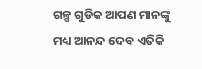ଗଳ୍ପ ଗୁଡିକ ଆପଣ ମାନଙ୍କୁ ମଧ୍ୟ ଆନନ୍ଦ ଦେବ ଏତିକି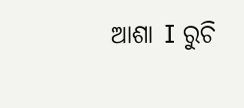ଆଶା I ରୁଚି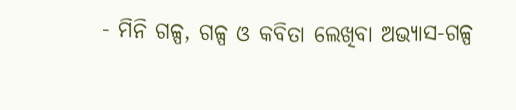- ମିନି ଗଳ୍ପ, ଗଳ୍ପ ଓ କବିତା ଲେଖିବା ଅଭ୍ୟାସ-ଗଳ୍ପ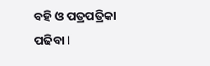ବହି ଓ ପତ୍ରପତ୍ରିକା ପଢିବା I